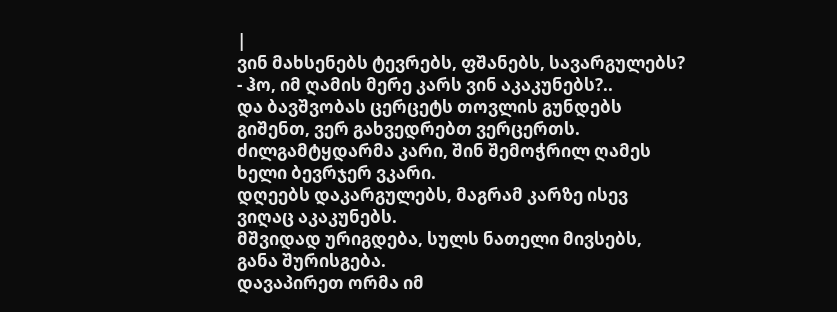|
ვინ მახსენებს ტევრებს, ფშანებს, სავარგულებს? - ჰო, იმ ღამის მერე კარს ვინ აკაკუნებს?..
და ბავშვობას ცერცეტს თოვლის გუნდებს გიშენთ, ვერ გახვედრებთ ვერცერთს.
ძილგამტყდარმა კარი, შინ შემოჭრილ ღამეს ხელი ბევრჯერ ვკარი.
დღეებს დაკარგულებს, მაგრამ კარზე ისევ ვიღაც აკაკუნებს.
მშვიდად ურიგდება, სულს ნათელი მივსებს, განა შურისგება.
დავაპირეთ ორმა იმ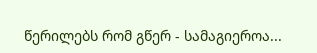წერილებს რომ გწერ - სამაგიეროა...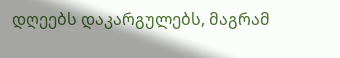დღეებს დაკარგულებს, მაგრამ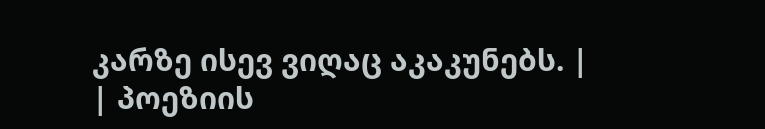კარზე ისევ ვიღაც აკაკუნებს. |
| პოეზიის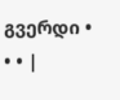გვერდი • • • |